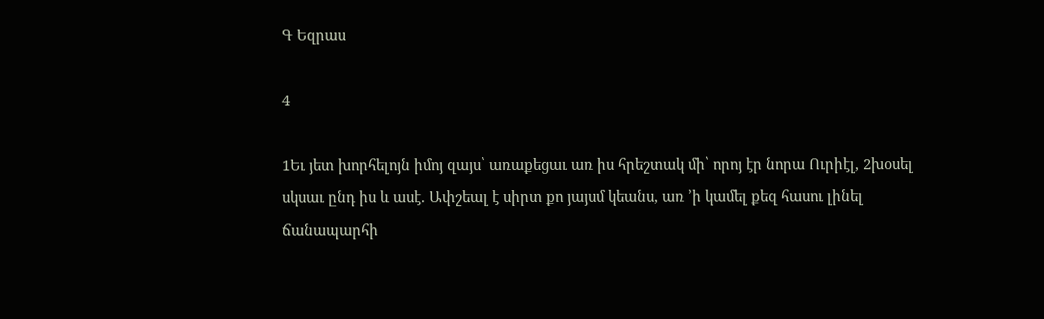Գ Եզրաս

4

1Եւ յետ խորհելոյն իմոյ զայս՝ առաքեցաւ առ իս հրեշտակ մի՝ որոյ էր նորա Ուրիէլ, 2խօսել սկսաւ ընդ իս և ասէ. Ափշեալ է սիրտ քո յայսմ կեանս, առ ՚ի կամել քեզ հասու լինել ճանապարհի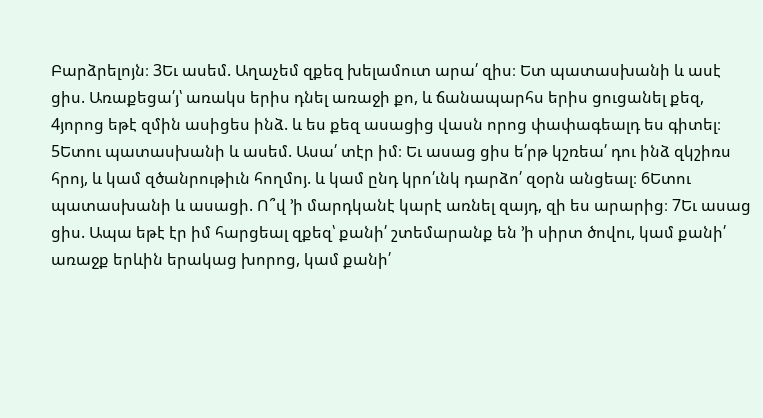Բարձրելոյն։ 3Եւ ասեմ. Աղաչեմ զքեզ խելամուտ արա՛ զիս։ Ետ պատասխանի և ասէ ցիս. Առաքեցա՛յ՝ առակս երիս դնել առաջի քո, և ճանապարհս երիս ցուցանել քեզ, 4յորոց եթէ զմին ասիցես ինձ. և ես քեզ ասացից վասն որոց փափագեալդ ես գիտել։ 5Ետու պատասխանի և ասեմ. Ասա՛ տէր իմ։ Եւ ասաց ցիս ե՛րթ կշռեա՛ դու ինձ զկշիռս հրոյ, և կամ զծանրութիւն հողմոյ. և կամ ընդ կրո՛ւնկ դարձո՛ զօրն անցեալ։ 6Ետու պատասխանի և ասացի. Ո՞վ ՚ի մարդկանէ կարէ առնել զայդ, զի ես արարից։ 7Եւ ասաց ցիս. Ապա եթէ էր իմ հարցեալ զքեզ՝ քանի՛ շտեմարանք են ՚ի սիրտ ծովու, կամ քանի՛ առաջք երևին երակաց խորոց, կամ քանի՛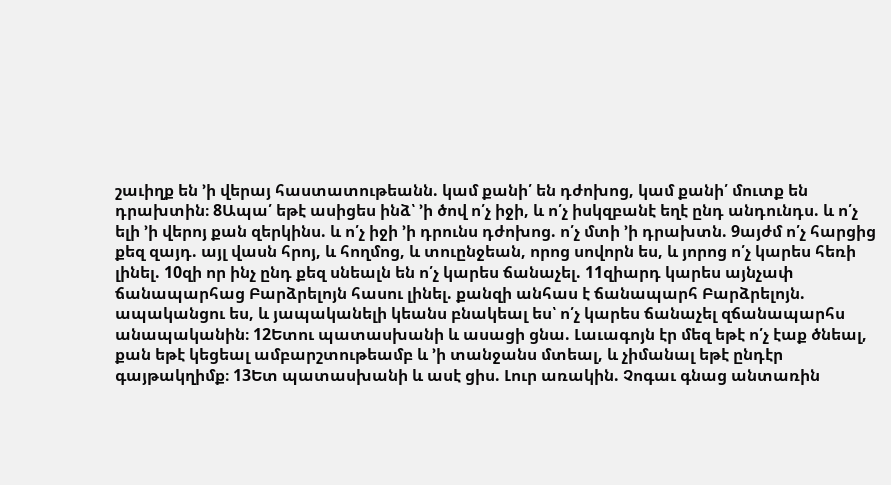շաւիղք են ՚ի վերայ հաստատութեանն. կամ քանի՛ են դժոխոց, կամ քանի՛ մուտք են դրախտին։ 8Ապա՛ եթէ ասիցես ինձ՝ ՚ի ծով ո՛չ իջի, և ո՛չ իսկզբանէ եղէ ընդ անդունդս. և ո՛չ ելի ՚ի վերոյ քան զերկինս. և ո՛չ իջի ՚ի դրունս դժոխոց. ո՛չ մտի ՚ի դրախտն. 9այժմ ո՛չ հարցից քեզ զայդ. այլ վասն հրոյ, և հողմոց, և տուընջեան, որոց սովորն ես, և յորոց ո՛չ կարես հեռի լինել. 10զի որ ինչ ընդ քեզ սնեալն են ո՛չ կարես ճանաչել. 11զիարդ կարես այնչափ ճանապարհաց Բարձրելոյն հասու լինել. քանզի անհաս է ճանապարհ Բարձրելոյն. ապականցու ես, և յապականելի կեանս բնակեալ ես՝ ո՛չ կարես ճանաչել զճանապարհս անապականին։ 12Ետու պատասխանի և ասացի ցնա. Լաւագոյն էր մեզ եթէ ո՛չ էաք ծնեալ, քան եթէ կեցեալ ամբարշտութեամբ և ՚ի տանջանս մտեալ, և չիմանալ եթէ ընդէր գայթակղիմք։ 13Ետ պատասխանի և ասէ ցիս. Լուր առակին. Չոգաւ գնաց անտառին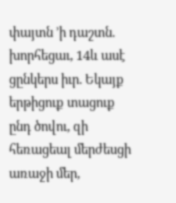փայտն ՚ի դաշտն. խորհեցաւ, 14և ասէ ցընկերս իւր. Եկայք երթիցուք տացուք ընդ ծովու, զի հեռացեալ մերժեսցի առաջի մեր,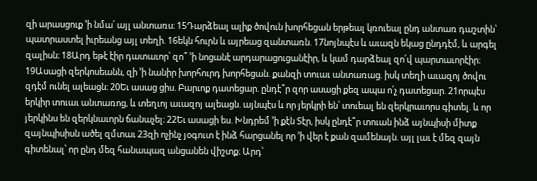զի արասցուք ՚ի նմա՛ այլ անտառս։ 15Դարձեալ ալիք ծովուն խորհեցան երթեալ կռուեալ ընդ անտառ դաշտին՝ պատրաստել իւրեանց այլ տեղի. 16եկն հուրն և այրեաց զանտառն. 17նոյնպէս և աւազն եկաց ընդդէմ, և արգել զալիսն։ 18Արդ եթէ էիր դատաւոր՝ զո՞ ՚ի նոցանէ արդարացուցանէիր, և կամ դարձեալ զո՛վ պարտաւորէիր։ 19Ասացի զերկոսեանն, զի ՚ի նանիր խորհուրդ խորհեցան. քանզի տուաւ անտառաց. իսկ տեղի աւազոյ ծովու զդէմ ունել ալեացն։ 20Եւ ասաց ցիս. Բարւոք դատեցար. ընդէ՞ր զոր ասացի քեզ ապա ո՛չ դատեցար. 21որպէս երկիր տուաւ անտառոց, և տեղւոյ աւազոյ ալեացն. այնպէս և որ յերկրի են՝ տուեալ են զերկրաւորս գիտել. և որ յերկինս են զերկնաւորն ճանաչել։ 22Եւ ասացի ես. Խնդրեմ ՚ի քէն Տէր, իսկ ընդէ՞ր տուան ինձ այնպիսի միտք զայնպիսիսն ածել զմտաւ 23զի ոչինչ յօգուտ է ինձ հարցանել որ ՚ի վեր է քան զամենայն. այլ լաւ է մեզ զայն գիտենալ՝ որ ընդ մեզ հանապազ անցանեն վիշտք։ Արդ՝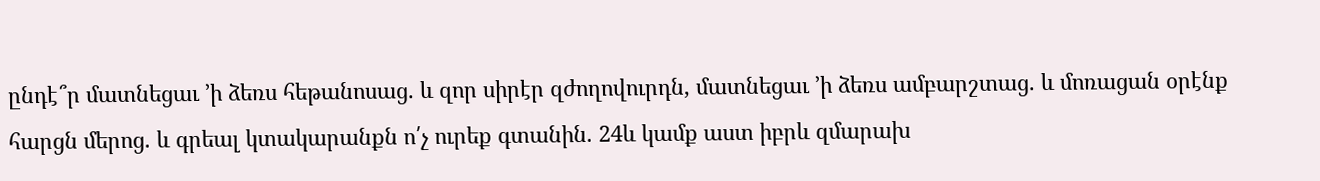ընդէ՞ր մատնեցաւ ՚ի ձեռս հեթանոսաց. և զոր սիրէր զժողովուրդն, մատնեցաւ ՚ի ձեռս ամբարշտաց. և մոռացան օրէնք հարցն մերոց. և գրեալ կտակարանքն ո՛չ ուրեք գտանին. 24և կամք աստ իբրև զմարախ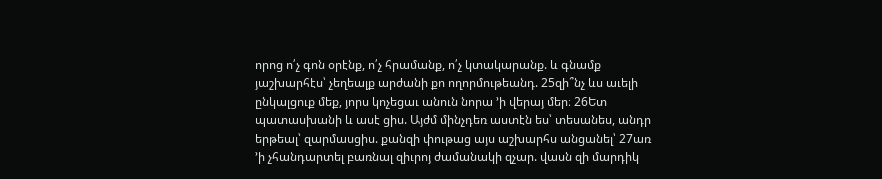որոց ո՛չ գոն օրէնք, ո՛չ հրամանք, ո՛չ կտակարանք. և գնամք յաշխարհէս՝ չեղեալք արժանի քո ողորմութեանդ. 25զի՞նչ ևս աւելի ընկալցուք մեք, յորս կոչեցաւ անուն նորա ՚ի վերայ մեր։ 26Ետ պատասխանի և ասէ ցիս. Այժմ մինչդեռ աստէն ես՝ տեսանես, անդր երթեալ՝ զարմասցիս. քանզի փութաց այս աշխարհս անցանել՝ 27առ ՚ի չհանդարտել բառնալ զիւրոյ ժամանակի զչար. վասն զի մարդիկ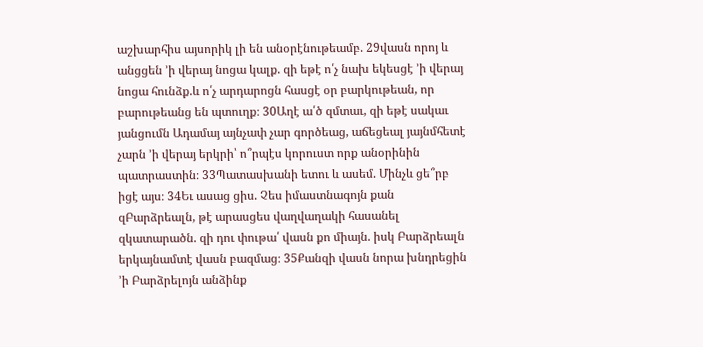աշխարհիս այսորիկ լի են անօրէնութեամբ. 29վասն որոյ և անցցեն ՚ի վերայ նոցա կալք. զի եթէ ո՛չ նախ եկեսցէ ՚ի վերայ նոցա հունձք.և ո՛չ արդարոցն հասցէ օր բարկութեան, որ բարութեանց են պտուղք։ 30Աղէ ա՛ծ զմտաւ, զի եթէ սակաւ յանցումն Ադամայ այնչափ չար գործեաց, աճեցեալ յայնմհետէ չարն ՚ի վերայ երկրի՝ ո՞րպէս կորուստ որք անօրինին պատրաստին։ 33Պատասխանի ետու և ասեմ. Մինչև ցե՞րբ իցէ այս։ 34Եւ ասաց ցիս. Չես իմաստնագոյն քան զԲարձրեալն, թէ արասցես վաղվաղակի հասանել զկատարածն. զի դու փութա՛ վասն քո միայն. իսկ Բարձրեալն երկայնամտէ վասն բազմաց։ 35Քանզի վասն նորա խնդրեցին ՚ի Բարձրելոյն անձինք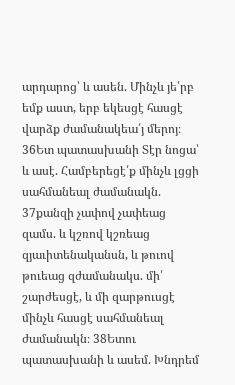արդարոց՝ և ասեն. Մինչև յե՛րբ եմք աստ, երբ եկեսցէ հասցէ վարձք ժամանակեա՛յ մերոյ։ 36Ետ պատասխանի Տէր նոցա՝ և ասէ. Համբերեցէ՛ք մինչև լցցի սահմանեալ ժամանակն. 37քանզի չափով չափեաց զամս. և կշռով կշռեաց զյաւիտենականսն, և թուով թուեաց զժամանակս. մի՛ շարժեսցէ, և մի զարթուսցէ մինչև հասցէ սահմանեալ ժամանակն։ 38Ետու պատասխանի և ասեմ. Խնդրեմ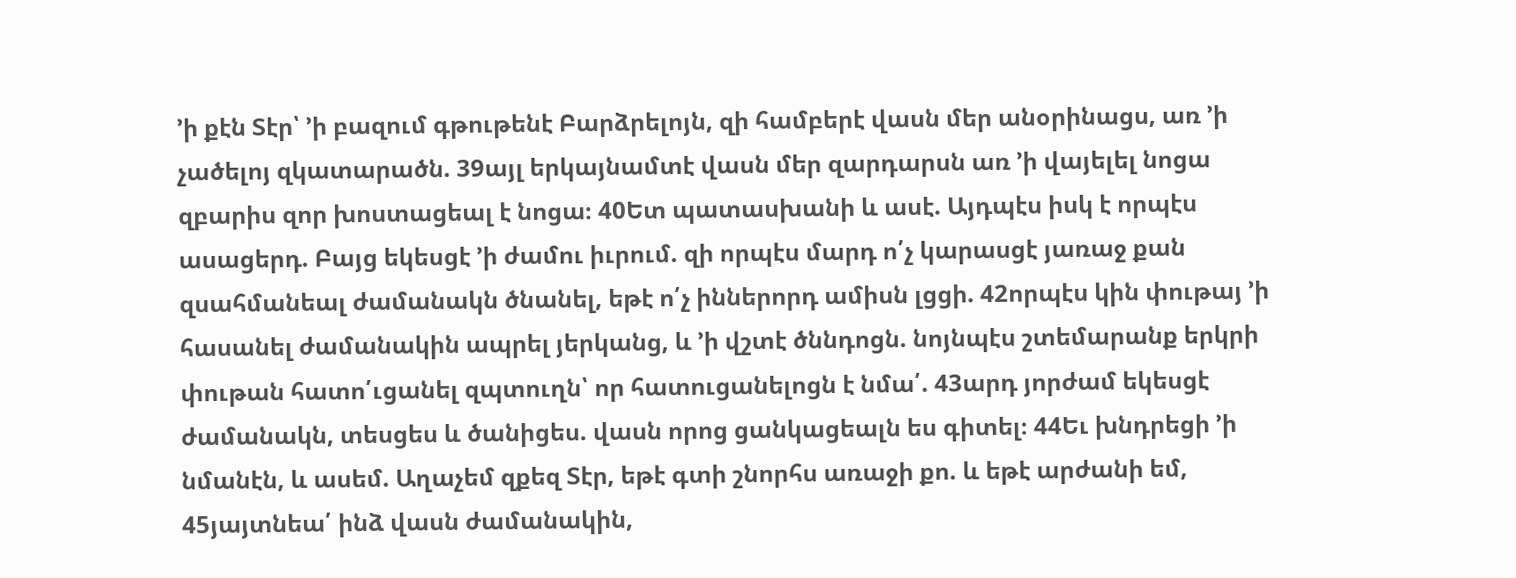՚ի քէն Տէր՝ ՚ի բազում գթութենէ Բարձրելոյն, զի համբերէ վասն մեր անօրինացս, առ ՚ի չածելոյ զկատարածն. 39այլ երկայնամտէ վասն մեր զարդարսն առ ՚ի վայելել նոցա զբարիս զոր խոստացեալ է նոցա։ 40Ետ պատասխանի և ասէ. Այդպէս իսկ է որպէս ասացերդ. Բայց եկեսցէ ՚ի ժամու իւրում. զի որպէս մարդ ո՛չ կարասցէ յառաջ քան զսահմանեալ ժամանակն ծնանել, եթէ ո՛չ իններորդ ամիսն լցցի. 42որպէս կին փութայ ՚ի հասանել ժամանակին ապրել յերկանց, և ՚ի վշտէ ծննդոցն. նոյնպէս շտեմարանք երկրի փութան հատո՛ւցանել զպտուղն՝ որ հատուցանելոցն է նմա՛. 43արդ յորժամ եկեսցէ ժամանակն, տեսցես և ծանիցես. վասն որոց ցանկացեալն ես գիտել։ 44Եւ խնդրեցի ՚ի նմանէն, և ասեմ. Աղաչեմ զքեզ Տէր, եթէ գտի շնորհս առաջի քո. և եթէ արժանի եմ, 45յայտնեա՛ ինձ վասն ժամանակին,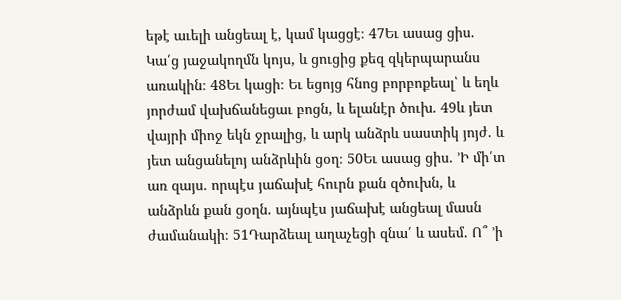եթէ աւելի անցեալ է, կամ կացցէ։ 47Եւ ասաց ցիս. Կա՛ց յաջակողմն կոյս, և ցուցից քեզ զկերպարանս առակին։ 48Եւ կացի։ Եւ եցոյց հնոց բորբոքեալ՝ և եղև յորժամ վախճանեցաւ բոցն, և ելանէր ծուխ. 49և յետ վայրի միոջ եկն ջրալից, և արկ անձրև սաստիկ յոյժ. և յետ անցանելոյ անձրևին ցօղ։ 50Եւ ասաց ցիս. ՚Ի մի՛տ առ զայս. որպէս յաճախէ հուրն քան զծուխն, և անձրևն քան ցօղն. այնպէս յաճախէ անցեալ մասն ժամանակի։ 51Դարձեալ աղաչեցի զնա՛ և ասեմ. Ո՞ ՚ի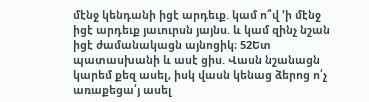մէնջ կենդանի իցէ արդեւք. կամ ո՞վ ՚ի մէնջ իցէ արդեւք յաւուրսն յայնս. և կամ զինչ նշան իցէ ժամանակացն այնոցիկ։ 52Ետ պատասխանի և ասէ ցիս. Վասն նշանացն կարեմ քեզ ասել, իսկ վասն կենաց ձերոց ո՛չ առաքեցա՛յ ասել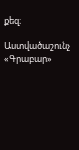քեզ։

Աստվածաշունչ «Գրաբար»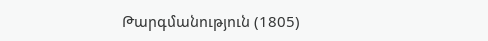Թարգմանություն (1805)